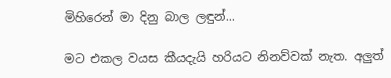මිහිරෙන් මා දිනු බාල ලඳුන්...

මට එකල වයස කීයදැයි හරියට නිනව්වක් නැත. අලුත්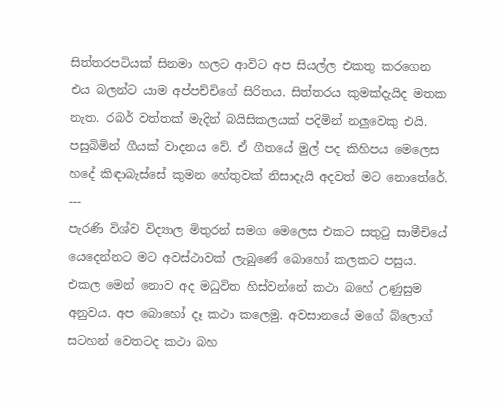සිත්තරපටියක් සිනමා හලට ආවිට අප සියල්ල එකතු කරගෙන එය බලන්ට යාම අප්පච්චිගේ සිරිතය. සිත්තරය කුමක්දැයිද මතක නැත. රබර් වත්තක් මැදින් බයිසිකලයක් පදිමින් නලුවෙකු එයි. පසුබිමින් ගීයක් වාදනය වේ. ඒ ගීතයේ මුල් පද කිහිපය මෙලෙස හදේ කිඳාබැස්සේ කුමන හේතුවක් නිසාදැයි අදවත් මට නොතේරේ.
---
පැරණි විශ්ව විද්‍යාල මිතුරන් සමග මෙලෙස එකට සතු‍ටු සාමීචියේ යෙදෙන්නට මට අවස්ථාවක් ලැබුණේ බොහෝ කලකට පසුය. එකල මෙන් නොව අද මධුවිත හිස්වන්නේ කථා බහේ උණුසුම අනුවය. අප බොහෝ දෑ කථා කලෙමු. අවසානයේ මගේ බ්ලොග් සටහන් වෙතටද කථා බහ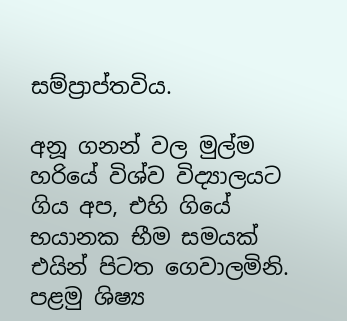සම්ප්‍රාප්තවිය.

අනූ ගනන් වල මුල්ම හරියේ විශ්ව විද්‍යාලයට ගිය අප, එහි ගියේ භයානක භීම සමයක් එයින් පිටත ගෙවාලමිනි. පළමු ශිෂ්‍ය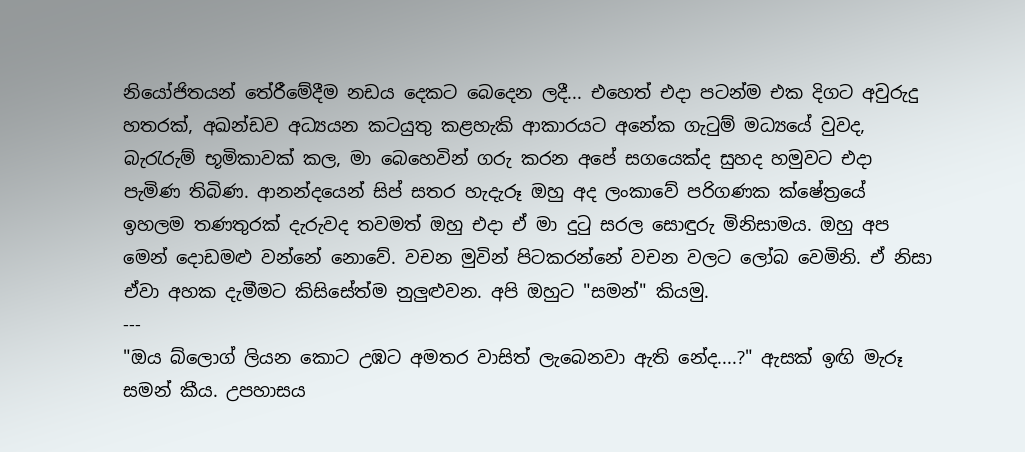නියෝජිතයන් තේරීමේදීම නඩය දෙකට බෙදෙන ලදී... එහෙත් එදා පටන්ම එක දිගට අවුරුදු හතරක්, අඛන්ඩව අධ්‍යයන කටයුතු කළහැකි ආකාරයට අනේක ගැ‍ටුම් මධ්‍යයේ වුවද, බැ‍රැරුම් භූමිකාවක් කල, මා බෙහෙවින් ගරු කරන අපේ සගයෙක්ද සුහද හමුවට එදා පැමිණ තිබිණ. ආනන්දයෙන් සිප් සතර හැදැරූ ඔහු අද ලංකාවේ පරිගණක ක්ෂේත්‍රයේ ඉහලම තණතුරක් දැරුවද තවමත් ඔහු එදා ඒ මා දු‍ටු සරල සොඳුරු මිනිසාමය. ඔහු අප මෙන් දොඩමළු වන්නේ නොවේ. වචන මුවින් පිටකරන්නේ වචන වලට ලෝබ වෙමිනි. ඒ නිසා ඒවා අහක දැමීමට කිසිසේත්ම නුලුළුවන. අපි ඔහුට "සමන්" කියමු.
---
"ඔය බ්ලොග් ලියන කොට උඹට අමතර වාසිත් ලැබෙනවා ඇති නේද....?" ඇසක් ඉඟි මැරූ සමන් කීය. උපහාසය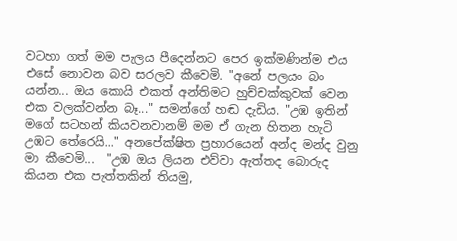වටහා ගත් මම පැලය පීදෙන්නට පෙර ඉක්මණින්ම එය එසේ නොවන බව සරලව කීවෙමි. "අනේ පලයං බං යන්න... ඔය කොයි එකත් අන්තිමට හුච්චක්කුවක් වෙන එක වලක්වන්න බෑ..." සමන්ගේ හඬ දැඩිය. "උඹ ඉතින් මගේ සටහන් කියවනවානම් මම ඒ ගැන හිතන හැටි උඹට තේරෙයි..." අනපේක්ෂිත ප්‍රහාරයෙන් අන්ද මන්ද වුනු මා කීවෙමි...  "උඹ ඔය ලියන එව්වා ඇත්තද බොරුද කියන එක පැත්තකින් තියමු,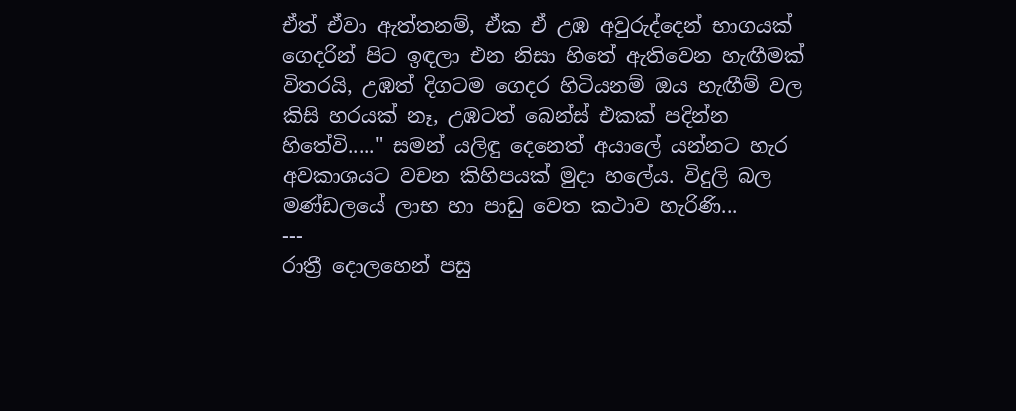ඒත් ඒවා ඇත්තනම්, ඒක ඒ උඹ අවුරුද්දෙන් භාගයක් ගෙදරින් පිට ඉඳලා එන නිසා හිතේ ඇතිවෙන හැඟීමක් විතරයි, උඹත් දිගටම ගෙදර හිටියනම් ඔය හැඟීම් වල කිසි හරයක් නෑ, උඹටත් බෙන්ස් එකක් පදින්න හිතේවි....." සමන් යලිඳු දෙනෙත් අයාලේ යන්නට හැර අවකාශයට වචන කිහිපයක් මුදා හලේය. විදුලි බල මණ්ඩලයේ ලාභ හා පාඩු වෙත කථාව හැරිණි...
---
රාත්‍රී දොලහෙන් පසු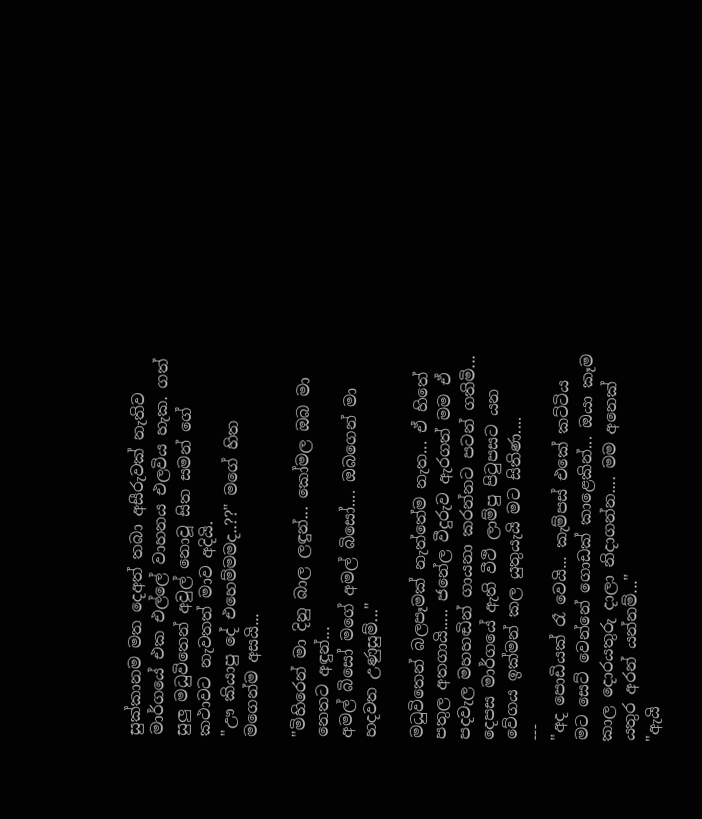සුක්කානම මත දෙඅත් තබා අසීරුවක් නැතිව මාර්ගයේ එක එල්ලේ වාහනය එලවිය හැක. ගත් සුලු මධුවිතෙන් අවුල් නොවූ සිත සමන් ගේ කථාවට නැවතත් මාව අදියි.
"ඌ කියාපු දේ එහෙම්මමද..??" මගේ හිත මගෙන්ම අසයි...

"මිහිරෙන් මා දිනු බාල ලඳුන්... කෝමල ඔබ මා නෙතට අඳුන්...
අමල් බිසෝ මගේ අමල් බිසෝ.... ඔබගෙන් මා හදවත උණුසුම්..."

මධුවිතෙන් බලපෑමක් නැත්තේම නැත... ඒ හිතේ පතුල අතගායි..... ජනේල වීදුරුව ඇරගත් මම ඒ පදවැල මහහඬින් ගායනා කරන්නට පටන් ගතිමි... දෙපස මාර්ගයේ ඇති වීථි ලාම්පු පි‍ටුපසට යන වේගය ඉක්මන් කල යුතුයැයි මට සිතිණ....
---
"අද පොඩියක් රෑ වෙයි... කැම්පස් එකේ කට්ටිය මට සෙට් වෙන්නේ ගොඩක් කාළෙකින්... ඔයා කෑම කාල දොරයතුරු දාලා නිදාගන්න.... මම අනෙක් යතුර අරන් යන්නම්..."
"ඇයි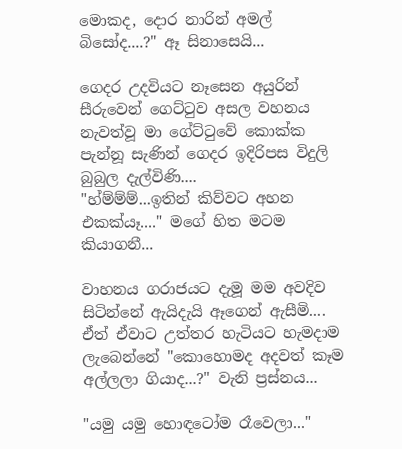මොකද, දොර නාරින් අමල් බිසෝද....?" ඈ සිනාසෙයි...

ගෙදර උදවියට නෑසෙන අයුරින් සීරුවෙන් ගෙට්‍ටුව අසල වහනය නැවත්වූ මා ගේට්‍ටුවේ කොක්ක පැන්නූ සැණින් ගෙදර ඉදිරිපස විදුලි බුබුල දැල්විණි....
"හ්ම්ම්ම්...ඉතින් කිව්වට අහන එකක්යෑ...." මගේ හිත මටම කියාගනී...

වාහනය ගරාජයට දැමූ මම අවදිව සිටින්නේ ඇයිදැයි ඈගෙන් ඇසීමි.... ඒත් ඒවාට උත්තර හැටියට හැමදාම ලැබෙන්නේ "කොහොමද අදවත් කෑම අල්ලලා ගියාද...?" වැනි ප්‍රස්නය...

"යමු යමු හොඳටෝම රෑවෙලා..."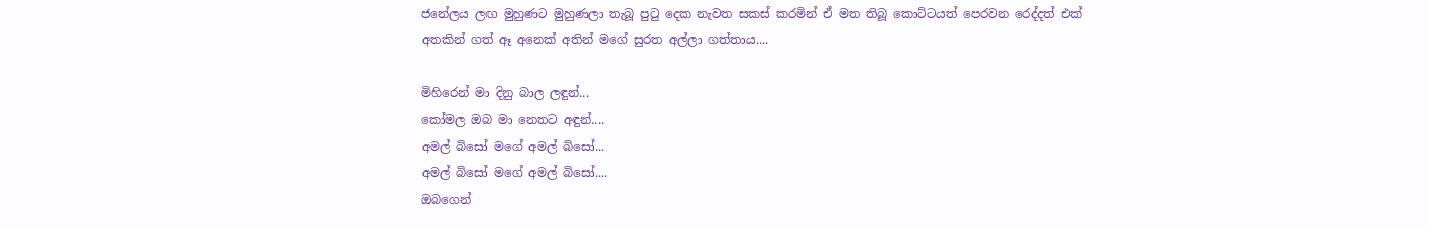ජනේලය ලඟ මුහුණට මුහුණලා තැබූ පු‍ටු දෙක නැවත සකස් කරමින් ඒ මත තිබූ කොට්ටයත් පෙරවන රෙද්දත් එක් අතකින් ගත් ඈ අනෙක් අතින් මගේ සුරත අල්ලා ගත්තාය....

මිහිරෙන් මා දිනු බාල ලඳුන්...
කෝමල ඔබ මා නෙතට අඳුන්....
අමල් බිසෝ මගේ අමල් බිසෝ...
අමල් බිසෝ මගේ අමල් බිසෝ....
ඔබගෙන්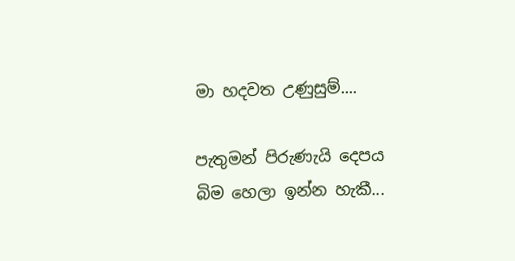මා හදවත උණුසුම්....

පැතුමන් පිරුණැයි දෙපය බිම හෙලා ඉන්න හැකී...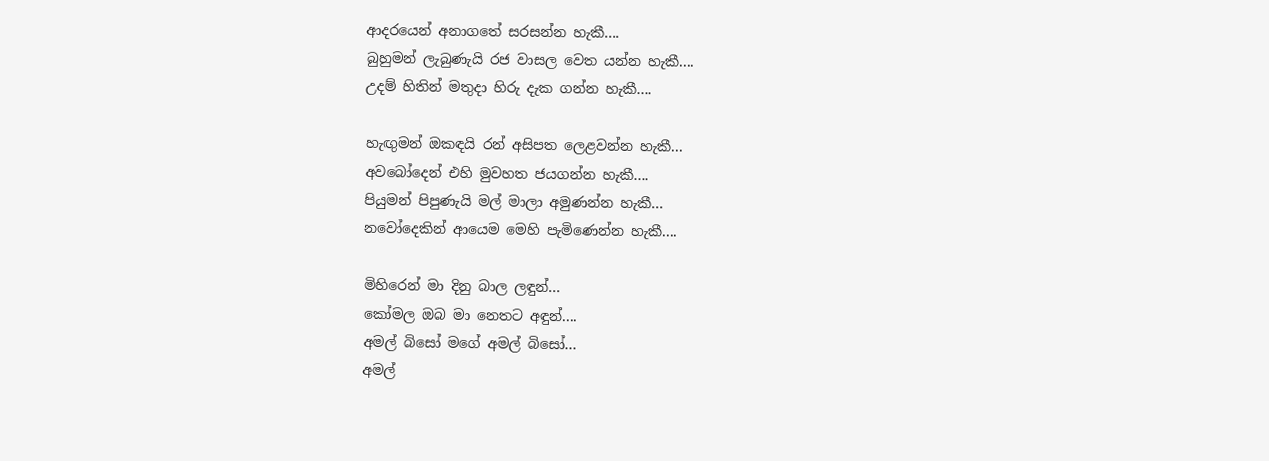ආදරයෙන් අනාගතේ සරසන්න හැකී....
බුහුමන් ලැබුණැයි රජ වාසල වෙත යන්න හැකී....
උදම් හිතින් මතුදා හි‍රු දැක ගන්න හැකී....

හැඟුමන් ඔකඳයි රන් අසිපත ලෙළවන්න හැකී...
අවබෝදෙන් එහි මුවහත ජයගන්න හැකී....
පියුමන් පිපුණැයි මල් මාලා අමුණන්න හැකී...
නවෝදෙකින් ආයෙම මෙහි පැමිණෙන්න හැකී....

මිහිරෙන් මා දිනු බාල ලඳුන්...
කෝමල ඔබ මා නෙතට අඳුන්....
අමල් බිසෝ මගේ අමල් බිසෝ...
අමල්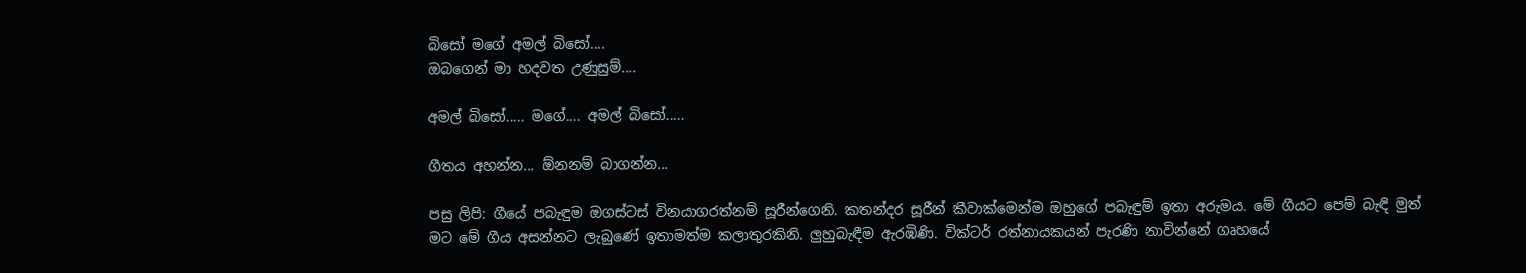බිසෝ මගේ අමල් බිසෝ....
ඔබගෙන් මා හදවත උණුසුම්....

අමල් බිසෝ..... මගේ.... අමල් බිසෝ.....

ගීතය අහන්න... ඕනනම් බාගන්න...

පසු ලිපි: ගීයේ පබැඳුම ඔගස්ටස් විනයාගරත්නම් සූරීන්ගෙනි. කතන්දර සූරීන් කීවාක්මෙන්ම ඔහුගේ පබැඳුම් ඉතා අරුමය. මේ ගීයට පෙම් බැඳි මුත් මට මේ ගීය අසන්නට ලැබුණේ ඉතාමත්ම කලාතුරකිනි. ලුහුබැඳීම ඇරඹිණි. වික්ටර් රත්නායකයන් පැරණි නාවින්නේ ගෘහයේ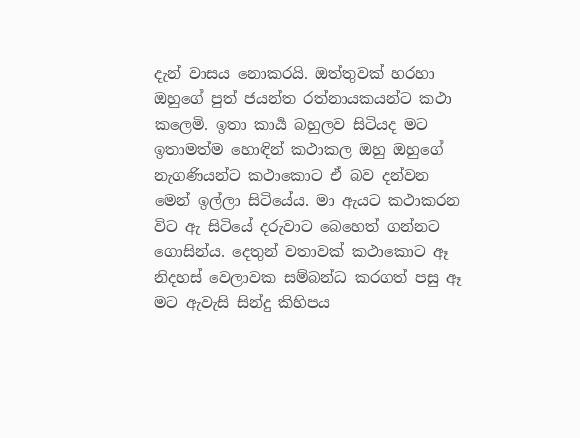දැන් වාසය නොකරයි. ඔත්තුවක් හරහා ඔහුගේ පුත් ජයන්ත රත්නායකයන්ට කථා කලෙමි. ඉතා කාර්‍ය බහුලව සිටියද මට ඉතාමත්ම හොඳින් කථාකල ඔහු ඔහුගේ නැගණියන්ට කථාකොට ඒ බව දන්වන මෙන් ඉල්ලා සිටියේය. මා ඇයට කථාකරන විට ඇ සිටියේ දරුවාට බෙහෙත් ගන්නට ගොසින්ය. දෙතුන් වතාවක් කථාකොට ඈ නිදහස් වෙලාවක සම්බන්ධ කරගත් පසු ඈ මට ඇවැසි සින්දු කිහිපය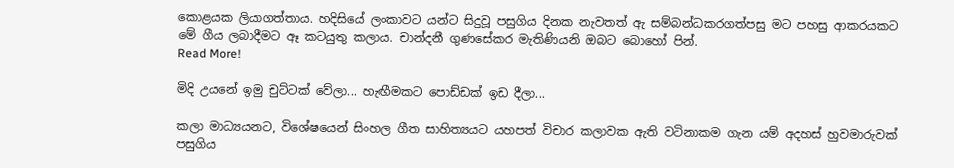කොළයක ලියාගත්තාය. හදිසියේ ලංකාවට යන්ට සිදුවූ පසුගිය දිනක නැවතත් ඇ සම්බන්ධකරගත්පසු මට පහසු ආකරයකට මේ ගීය ලබාදීමට ඈ කටයුතු කලාය. චාන්දනී ගුණසේකර මැතිණියනි ඔබට බොහෝ පින්.
Read More!

මිදි උයනේ ඉමු චුට්ටක් වේලා... හැඟීමකට පොඩ්ඩක් ඉඩ දීලා...

කලා මාධ්‍යයනට, විශේෂයෙන් සිංහල ගීත සාහිත්‍යයට යහපත් විචාර කලාවක ඇති වටිනාකම ගැන යම් අදහස් හුවමාරුවක් පසුගිය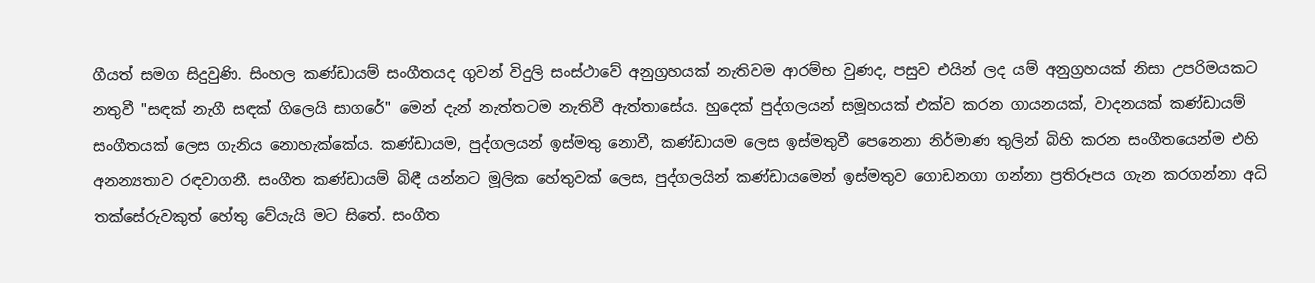ගීයත් සමග සිදුවුණි. සිංහල කණ්ඩායම් සංගීතයද ගුවන් විදුලි සංස්ථාවේ අනුග්‍රහයක් නැතිවම ආරම්භ වුණද, පසුව එයින් ලද යම් අනුග්‍රහයක් නිසා උපරිමයකට නතුවී "සඳක් නැගී සඳක් ගිලෙයි සාගරේ" මෙන් දැන් නැත්තටම නැතිවී ඇත්තාසේය. හුදෙක් පුද්ගලයන් සමූහයක් එක්ව කරන ගායනයක්, වාදනයක් කණ්ඩායම් සංගීතයක් ලෙස ගැනිය නොහැක්කේය. කණ්ඩායම, පුද්ගලයන් ඉස්මතු නොවී, කණ්ඩායම ලෙස ඉස්මතුවී පෙනෙනා නිර්මාණ තුලින් බිහි කරන සංගීතයෙන්ම එහි අනන්‍යතාව රඳවාගනී. සංගීත කණ්ඩායම් බිඳී යන්නට මූලික හේතුවක් ලෙස, පුද්ගලයින් කණ්ඩායමෙන් ඉස්මතුව ගොඩනගා ගන්නා ප්‍රතිරූපය ගැන කරගන්නා අධි තක්සේරුවකුත් හේතු වේයැයි මට සිතේ. සංගීත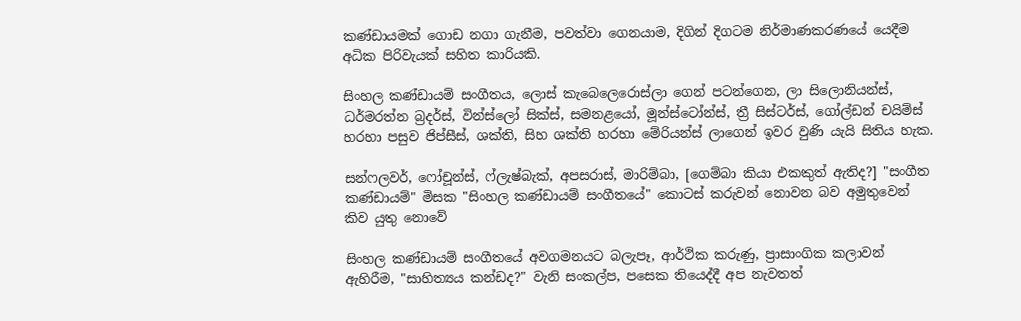කණ්ඩායමක් ගොඩ නගා ගැනීම, පවත්වා ගෙනයාම, දිගින් දිගටම නිර්මාණකරණයේ යෙදීම අධික පිරිවැයක් සහිත කාරියකි.

සිංහල කණ්ඩායම් සංගීතය, ලොස් කැබෙලෙරොස්ලා ගෙන් පටන්ගෙන, ලා සිලොනියන්ස්, ධර්මරත්න බ්‍රදර්ස්, වින්ස්ලෝ සික්ස්, සමනළයෝ, මූන්ස්ටෝන්ස්, ත්‍රී සිස්ටර්ස්, ගෝල්ඩන් චයිම්ස් හරහා පසුව ජිප්සීස්, ශක්ති, සිහ ශක්ති හරහා මේරියන්ස් ලාගෙන් ඉවර වුණි යැයි සිතිය හැක.

සන්ෆලවර්, ෆෝචූන්ස්, ෆ්ලැෂ්බැක්, අපසරාස්, මාරිම්බා, [ගෙම්බා කියා එකකුත් ඇතිද?] "සංගීත කණ්ඩායම්" මිසක "සිංහල කණ්ඩායම් සංගීතයේ" කොටස් කරුවන් නොවන බව අමුතුවෙන් කිව යුතු නොවේ

සිංහල කණ්ඩායම් සංගීතයේ අවගමනයට බලැපෑ, ආර්ථික කරුණු, ප්‍රාසාංගික කලාවන් ඇහිරීම, "සාහිත්‍යය කන්ඩද?" වැනි සංකල්ප, පසෙක තියෙද්දී අප නැවතත්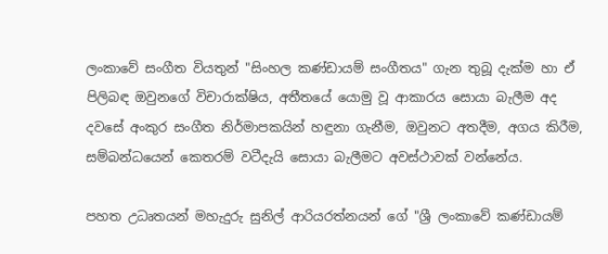ලංකාවේ සංගීත වියතුන් "සිංහල කණ්ඩායම් සංගීතය" ගැන තුබූ දැක්ම හා ඒ පිලිබඳ ඔවුනගේ විචාරාක්ෂිය, අතීතයේ යොමු වූ ආකාරය සොයා බැලීම අද දවසේ අංකුර සංගීත නිර්මාපකයින් හඳුනා ගැනීම, ඔවුනට අතදීම, අගය කිරීම, සම්බන්ධයෙන් කෙතරම් වටීදැයි සොයා බැලීමට අවස්ථාවක් වන්නේය.

පහත උධෘතයන් මහැදුරු සුනිල් ආරියරත්නයන් ගේ "ශ්‍රී ලංකාවේ කණ්ඩායම්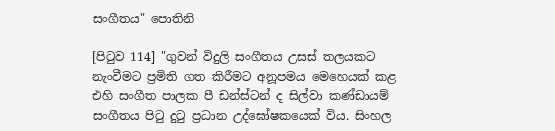සංගීතය" පොතිනි

[පි‍ටුව 114] "ගුවන් විදුලි සංගීතය උසස් තලයකට නැංවීමට ප්‍රමිති ගත කිරීමට අනූපමය මෙහෙයක් කළ එහි සංගීත පාලක පී ඩන්ස්ටන් ද සිල්වා කණ්ඩායම් සංගීතය පි‍ටු දු‍ටු ප්‍රධාන උද්ඝෝෂකයෙක් විය. සිංහල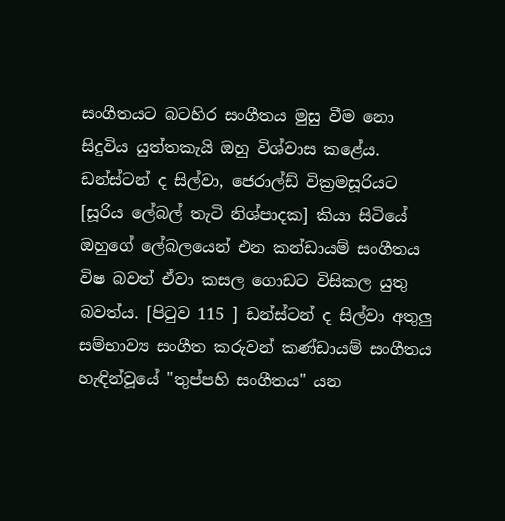සංගීතයට බටහිර සංගීතය මුසු වීම නො සිදුවිය යුත්තකැයි ඔහු විශ්වාස කළේය. ඩන්ස්ටන් ද සිල්වා, ජෙරාල්ඩ් වික්‍රමසූරියට [සූරිය ලේබල් තැටි නිශ්පාදක] කියා සිටියේ ඔහුගේ ලේබලයෙන් එන කන්ඩායම් සංගීතය විෂ බවත් ඒවා කසල ගොඩට විසිකල යුතු බවත්ය. [පි‍ටුව 115 ] ඩන්ස්ටන් ද සිල්වා අතුලු සම්භාව්‍ය සංගීත කරුවන් කණ්ඩායම් සංගීතය හැඳින්වූයේ "තුප්පහි සංගීතය" යන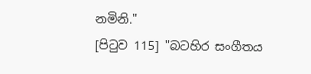නමිනි."
[පි‍ටුව 115] "බටහිර සංගීතය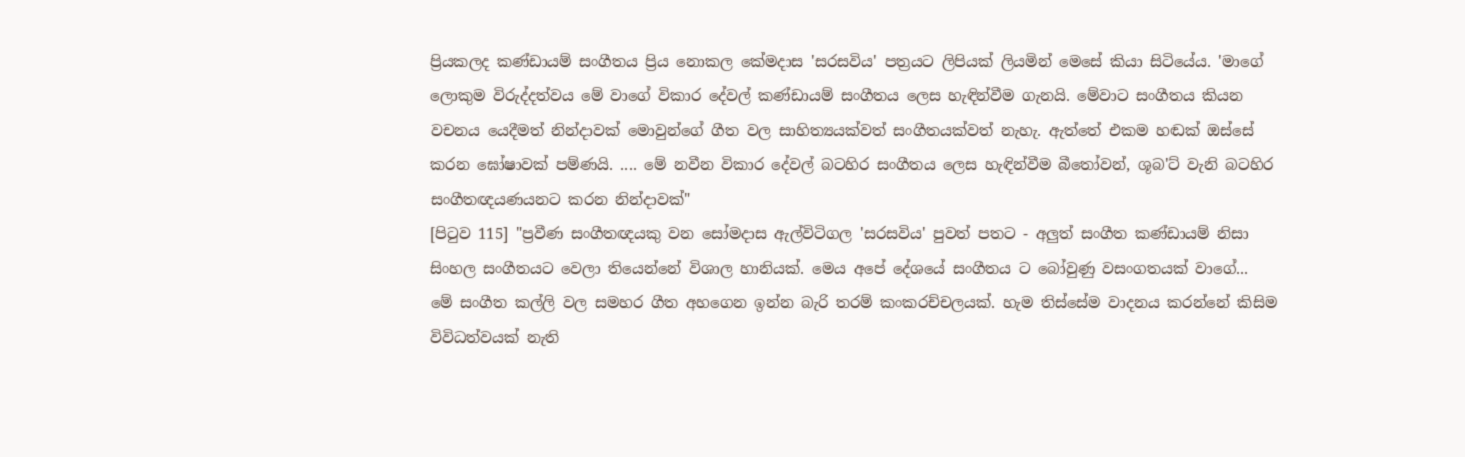ප්‍රියකලද කණ්ඩායම් සංගීතය ප්‍රිය නොකල කේමදාස 'සරසවිය' පත්‍රයට ලිපියක් ලියමින් මෙසේ කියා සිටියේය. 'මාගේ ලොකුම විරුද්දත්වය මේ වාගේ විකාර දේවල් කණ්ඩායම් සංගීතය ලෙස හැඳින්වීම ගැනයි. මේවාට සංගීතය කියන වචනය යෙදීමත් නින්දාවක් මොවුන්ගේ ගීත වල සාහිත්‍යයක්වත් සංගීතයක්වත් නැහැ. ඇත්තේ එකම හඬක් ඔස්සේ කරන ඝෝෂාවක් පම්ණයි. .... මේ නවීන විකාර දේවල් බටහිර සංගීතය ලෙස හැඳින්වීම බී‍තෝවන්, ශූබ'ට් වැනි බටහිර සංගීතඥයණයනට කරන නින්දාවක්"
[පි‍ටුව 115] "ප්‍රවීණ සංගීතඥයකු වන සෝමදාස ඇල්විටිගල 'සරසවිය' පුවත් පතට - අලුත් සංගීත කණ්ඩායම් නිසා සිංහල සංගීතයට වෙලා තියෙන්නේ විශාල හානියක්. මෙය අපේ දේශයේ සංගීතය ට බෝවුණු වසංගතයක් වාගේ... මේ සංගීත කල්ලි වල සමහර ගීත අහගෙන ඉන්න බැරි තරම් කංකරච්චලයක්. හැම තිස්සේම වාදනය කරන්නේ කිසිම විවිධත්වයක් නැති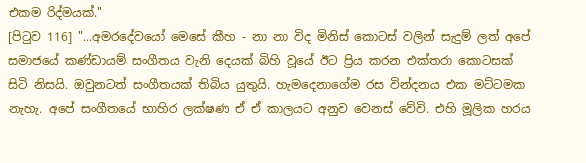එකම රිද්මයක්."
[පි‍ටුව 116] "...අමරදේවයෝ මෙසේ කීහ - නා නා විද මිනිස් කොටස් වලින් සැදුම් ලත් අපේ සමාජයේ කණ්ඩායම් සංගීතය වැනි දෙයක් බිහි වූයේ ඊට ප්‍රිය කරන එක්තරා කොටසක් සිටි නිසයි. ඔවුනටත් සංගීතයක් තිබිය යුතුයි. හැමදෙනාගේම රස වින්දනය එක මට්ටමක නැහැ. අපේ සංගීතයේ භාහිර ලක්ෂණ ඒ ඒ කාලයට අනුව වෙනස් වේවි. එහි මූලික හරය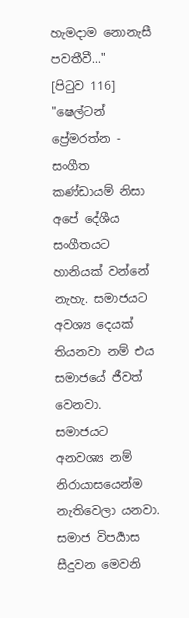හැමදාම නොනැසී පවතීවී..."
[පි‍ටුව 116] "ෂෙල්ටන් ප්‍රේමරත්න - සංගීත කණ්ඩායම් නිසා අපේ දේශීය සංගීතයට හානියක් වන්නේ නැහැ. සමාජයට අවශ්‍ය දෙයක් තියනවා නම් එය සමාජයේ ජීවත් වෙනවා. සමාජයට අනවශ්‍ය නම් නිරායාසයෙන්ම නැතිවෙලා යනවා. සමාජ විපර්‍යාස සීදුවන මෙවනි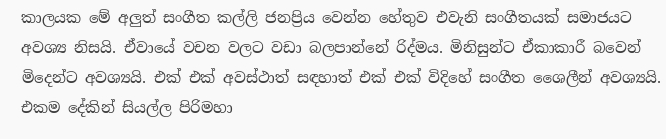කාලයක මේ අලුත් සංගීත කල්ලි ජනප්‍රිය වෙන්න හේතුව එවැනි සංගීතයක් සමාජයට අවශ්‍ය නිසයි. ඒවායේ වචන වලට වඩා බලපාන්නේ රිද්මය. මිනිසුන්ට ඒකාකාරී බවෙන් මිදෙන්ට අවශ්‍යයි. එක් එක් අවස්ථාත් සඳහාත් එක් එක් විදිහේ සංගීත ශෛලීන් අවශ්‍යයි. එකම දේකින් සියල්ල පිරිමහා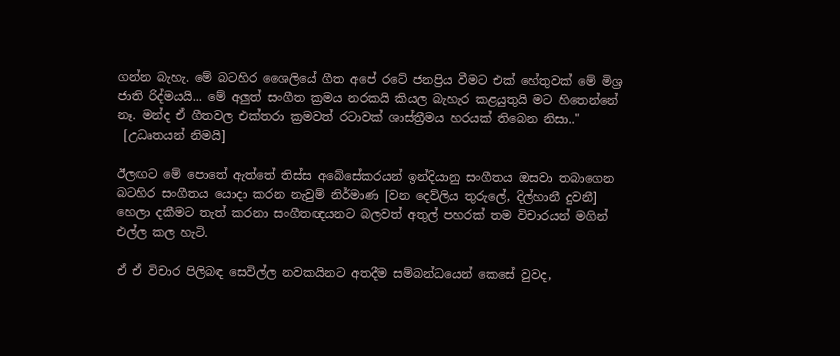ගන්න බැහැ. මේ බටහිර ශෛලියේ ගීත අපේ රටේ ජනප්‍රිය වීමට එක් හේතුවක් මේ මිශ්‍ර ජාති රිද්මයයි... මේ අලුත් සංගීත ක්‍රමය නරකයි කියල බැහැර කළයුතුයි මට හිතෙන්නේ නෑ. මන්ද ඒ ගීතවල එක්තරා ක්‍රමවත් රටාවක් ශාස්ත්‍රීමය හරයක් තිබෙන නිසා.."
 [උධෘතයන් නිමයි]

ඊලඟට මේ පොතේ ඇත්තේ තිස්ස අබේසේකරයන් ඉන්දියානු සංගීතය ඔසවා තබාගෙන බටහිර සංගීතය යොදා කරන නැවුම් නිර්මාණ [වන දෙව්ලිය තුරුලේ, දිල්හානී දුවනී] හෙලා දකීමට තැත් කරනා සංගීතඥයනට බලවත් අතුල් පහරක් තම විචාරයන් මගින් එල්ල කල හැටි.

ඒ ඒ විචාර පිලිබඳ සෙවිල්ල නවකයිනට අතදීම සම්බන්ධයෙන් කෙසේ වුවද,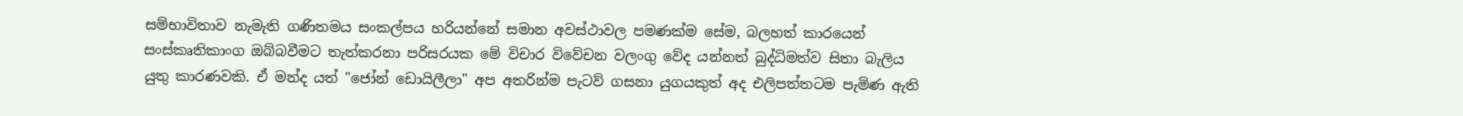සම්භාවිතාව නැමැති ගණිතමය සංකල්පය හරියන්නේ සමාන අවස්ථාවල පමණක්ම සේම, බලහත් කාරයෙන් සංස්කෘතිකාංග ඔබ්බවීමට තැත්කරනා පරිසරයක මේ විචාර විවේචන වලංගු වේද යන්නත් බුද්ධිමත්ව සිතා බැලිය යුතු කාරණවකි. ඒ මන්ද යත් "ජෝන් ඩොයිලීලා" අප අතරින්ම පැටව් ගසනා යුගයකුත් අද එලිපත්තටම පැමිණ ඇති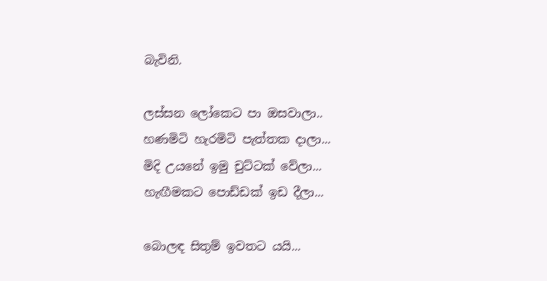බැවිනි.

ලස්සන ලෝකෙට පා ඔසවාලා..
හණමිටි හැරමිටි පැත්තක දාලා...
මිදි උයනේ ඉමු චුට්ටක් වේලා...
හැඟීමකට පොඩ්ඩක් ඉඩ දීලා...

බොලඳ සිතුම් ඉවතට යයි...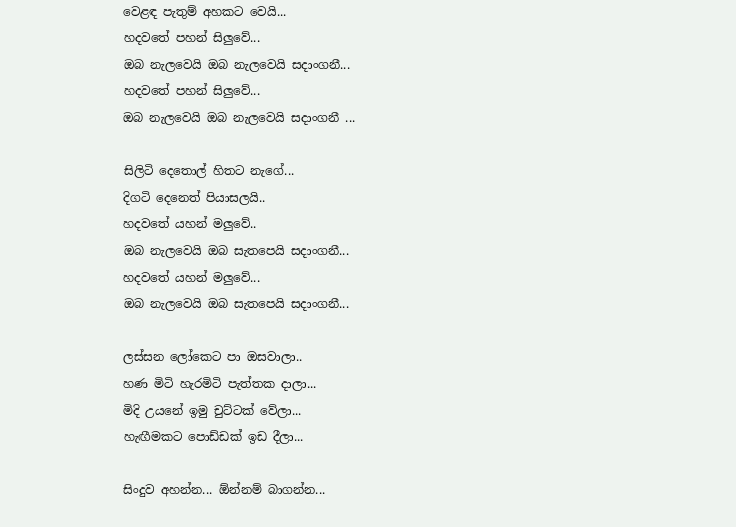වෙළඳ පැතුම් අහකට වෙයි...
හදවතේ පහන් සිලුවේ...
ඔබ නැලවෙයි ඔබ නැලවෙයි සදාංගනී...
හදවතේ පහන් සිලුවේ...
ඔබ නැලවෙයි ඔබ නැලවෙයි සදාංගනී ...

සිලිටි දෙතොල් හිතට නැගේ...
දිගටි දෙනෙත් පියාසලයි..
හදවතේ යහන් මලුවේ..
ඔබ නැලවෙයි ඔබ සැතපෙයි සදාංගනී...
හදවතේ යහන් මලුවේ...
ඔබ නැලවෙයි ඔබ සැතපෙයි සදාංගනී...

ලස්සන ලෝකෙට පා ඔසවාලා..
හණ මිටි හැරමිටි පැත්තක දාලා...
මිදි උයනේ ඉමු චුට්ටක් වේලා...
හැඟීමකට පොඩ්ඩක් ඉඩ දීලා...

සිංදුව අහන්න... ඕන්නම් බාගන්න...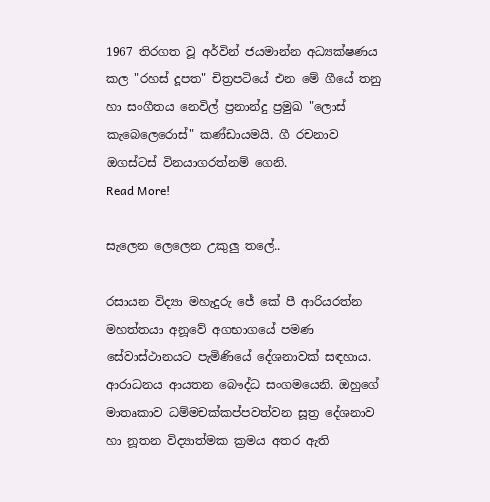1967 තිරගත වූ අර්වින් ජයමාන්න අධ්‍යක්ෂණය කල "රහස් දූපත" චිත්‍රපටියේ එන මේ ගීයේ තනු හා සංගීතය නෙවිල් ප්‍රනාන්දු ප්‍රමුඛ "ලොස් කැබෙලෙරොස්" කණ්ඩායමයි. ගී රචනාව ඔගස්ටස් විනයාගරත්නම් ගෙනි.
Read More!

සැලෙන ලෙලෙන උකුලු තලේ..

රසායන විද්‍යා මහැදුරු ජේ කේ පී ආරියරත්න මහත්තයා අනූවේ අගභාගයේ පමණ සේවාස්ථානයට පැමිණියේ දේශනාවක් සඳහාය. ආරාධනය ආයතන බෞද්ධ සංගමයෙනි. ඔහුගේ මාතෘකාව ධම්මචක්කප්පවත්වන සූත්‍ර දේශනාව හා නූතන විද්‍යාත්මක ක්‍රමය අතර ඇති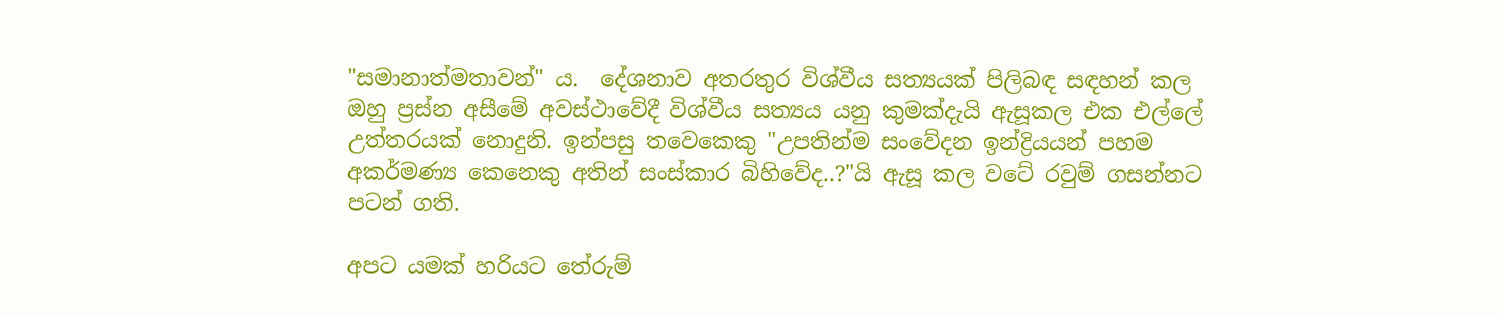"සමානාත්මතාවන්" ය.  දේශනාව අතරතුර විශ්වීය සත්‍යයක් පිලිබඳ සඳහන් කල ඔහු ප්‍රස්න අසීමේ අවස්ථාවේදී විශ්වීය සත්‍යය යනු කුමක්දැයි ඇසූකල එක එල්ලේ උත්තරයක් නොදුනි. ඉන්පසු තවෙකෙකු "උපතින්ම සංවේදන ඉන්ද්‍රියයන් පහම අකර්මණ්‍ය කෙනෙකු අතින් සංස්කාර බිහිවේද..?"යි ඇසූ කල වටේ රවුම් ගසන්නට පටන් ගති.

අපට යමක් හරියට තේරුම්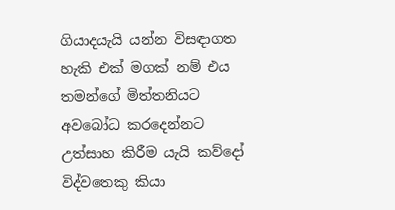ගියාදයැයි යන්න විසඳාගත හැකි එක් මගක් නම් එය තමන්ගේ මිත්තනියට අවබෝධ කරදෙන්නට උත්සාහ කිරීම යැයි කව්දෝ විද්වතෙකු කියා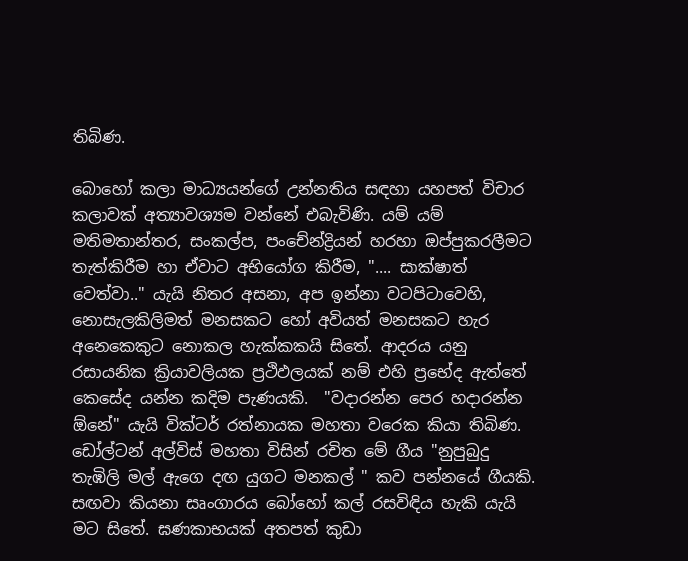තිබිණ.

බොහෝ කලා මාධ්‍යයන්ගේ උන්නතිය සඳහා යහපත් විචාර කලාවක් අත්‍යාවශ්‍යම වන්නේ එබැවිණි. යම් යම් මතිමතාන්තර, සංකල්ප, පංචේන්ද්‍රියන් හරහා ඔප්පුකරලීමට තැත්කිරීම හා ඒවාට අභියෝග කිරීම, ".... සාක්ෂාත් වෙත්වා.." යැයි නිතර අසනා, අප ඉන්නා වටපිටාවෙහි, නොසැලකිලිමත් මනසකට හෝ අවියත් මනසකට හැර අනෙකෙකුට නොකල හැක්කකයි සිතේ. ආදරය යනු රසායනික ක්‍රියාවලියක ප්‍රථිඵලයක් නම් එහි ප්‍රභේද ඇත්තේ කෙසේද යන්න කදිම පැණයකි.  "වදාරන්න පෙර හදාරන්න ඕනේ" යැයි වික්ටර් රත්නායක මහතා වරෙක කියා තිබිණ. ඩෝල්ටන් අල්විස් මහතා විසින් රචිත මේ ගීය "නුපුබුදු තැඹිලි මල් ඇගෙ දඟ යුගට මනකල් " කව පන්නයේ ගීයකි. සඟවා කියනා සෘංගාරය බෝහෝ කල් රසවිඳිය හැකි යැයි මට සිතේ. ඝණකාභයක් අතපත් කුඩා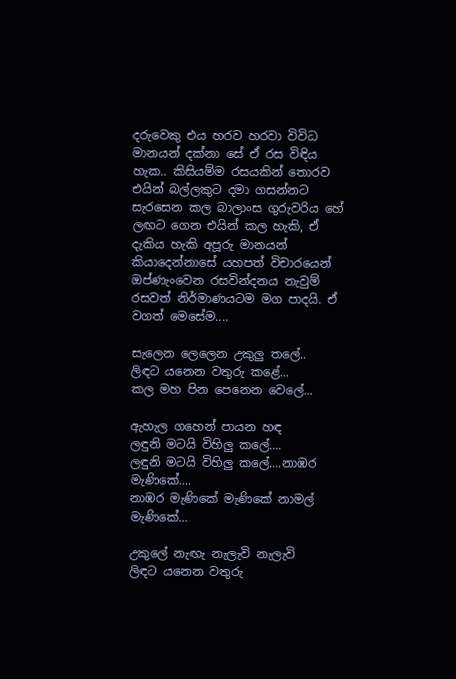දරුවෙකු එය හරව හරවා විවිධ මානයන් දක්නා සේ ඒ රස විඳිය හැක.. කිසියම්ම රසයකින් තොරව එයින් බල්ලකුට දමා ගසන්නට සැරසෙන කල බාලාංස ගුරුවරිය හේ ලඟට ගෙන එයින් කල හැකි, ඒ දැකිය හැකි අපූරු මානයන් කියාදෙන්නාසේ යහපත් විචාරයෙන් ඔප්ණැංවෙන රසවින්දනය නැවුම් රසවත් නිර්මාණයටම මග පාදයි. ඒ වගත් මෙසේම....

සැලෙන ලෙලෙන උකුලු තලේ..
ලිඳට යනෙන වතුරු කළේ...
කල මහ පින පෙනෙන වෙලේ...

ඇහැල ගහෙන් පායන හඳ
ලඳුනි මටයි විහිලු කලේ....
ලඳුනි මටයි විහිලු කලේ....නාඹර මැණිකේ....
නාඹර මැණිකේ මැණිකේ නාමල් මැණිකේ...

උකුලේ නැඟැ නැලැවි නැලැවි
ලිඳට යනෙන වතුරු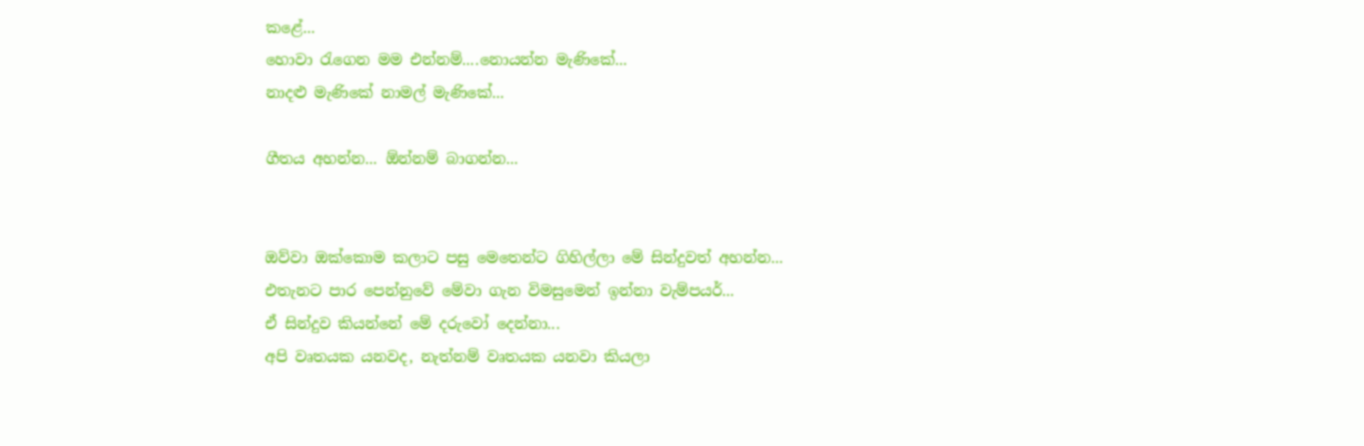කළේ...
හොවා ‍රැගෙන මම එන්නම්....නොයන්න මැණිකේ...
නාදළු මැණිකේ නාමල් මැණිකේ...

ගීතය අහන්න... ඕන්නම් බාගන්න...


ඔව්වා ඔක්කොම කලාට පසු මෙතෙන්ට ගිහිල්ලා මේ සින්දුවත් අහන්න...
එතැනට පාර පෙන්නුවේ මේවා ගැන විමසුමෙන් ඉන්නා වැම්පයර්...
ඒ සින්දුව කියන්නේ මේ දරුවෝ දෙන්නා...
අපි වෘතයක යනවද, නැත්නම් වෘතයක යනවා කියලා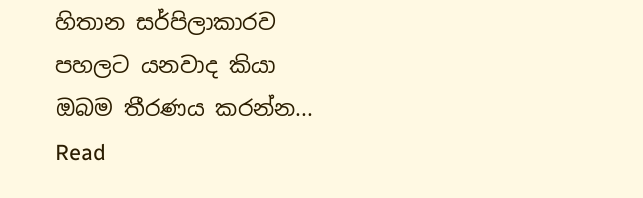හිතාන සර්පිලාකාරව පහලට යනවාද කියා ඔබම තීරණය කරන්න...
Read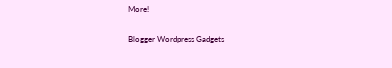More!

Blogger Wordpress Gadgets